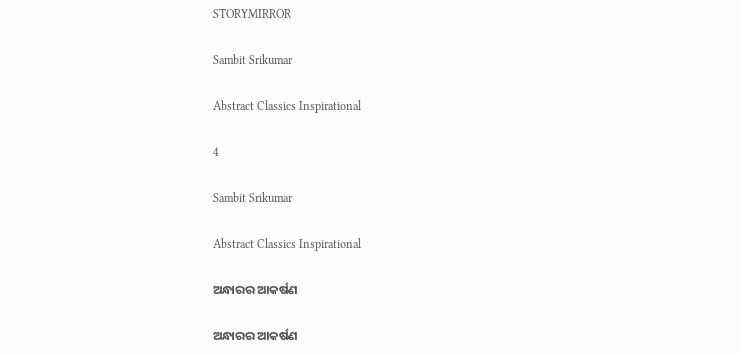STORYMIRROR

Sambit Srikumar

Abstract Classics Inspirational

4

Sambit Srikumar

Abstract Classics Inspirational

ଅନ୍ଧାରର ଆକର୍ଷଣ

ଅନ୍ଧାରର ଆକର୍ଷଣ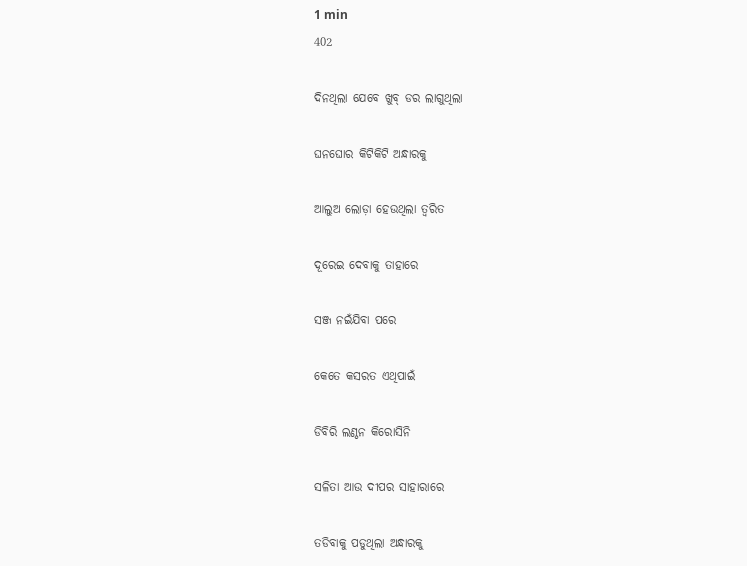1 min
402

ଦିନଥିଲା ଯେବେ ଖୁବ୍ ଡର ଲାଗୁଥିଲା

ଘନଘୋର କିଟିକିଟି ଅନ୍ଧାରକୁ

ଆଲୁଅ ଲୋଡ଼ା ହେଉଥିଲା ତ୍ବରିତ

ଦୂରେଇ ଦେବାକୁ ତାହାରେ

ସଞ୍ଜ ନଇଁଯିବା ପରେ

କେତେ କସରତ ଏଥିପାଇଁ

ଡିବିରି ଲଣ୍ଠନ କିରୋସିନି

ସଳିତା ଆଉ ଦୀପର ସାହାରାରେ

ତଡିବାକୁ ପଡୁଥିଲା ଅନ୍ଧାରକୁ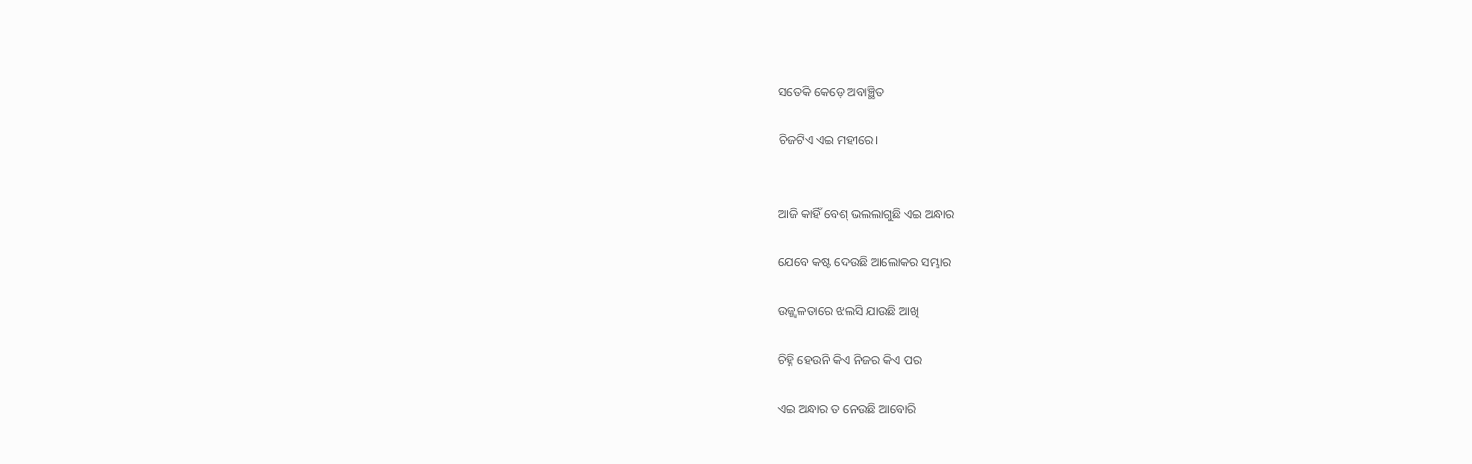ସତେକି କେଡ଼େ ଅବାଞ୍ଛିତ

ଚିଜଟିଏ ଏଇ ମହୀରେ।


ଆଜି କାହିଁ ବେଶ୍ ଭଲଲାଗୁଛି ଏଇ ଅନ୍ଧାର

ଯେବେ କଷ୍ଟ ଦେଉଛି ଆଲୋକର ସମ୍ଭାର

ଉଜ୍ଜ୍ବଳତାରେ ଝଲସି ଯାଉଛି ଆଖି

ଚିହ୍ନି ହେଉନି କିଏ ନିଜର କିଏ ପର

ଏଇ ଅନ୍ଧାର ତ ନେଉଛି ଆବୋରି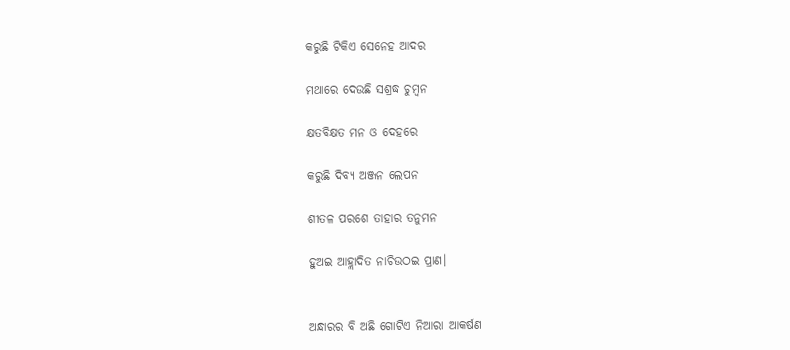କରୁଛି ଟିକିଏ ସେନେହ ଆଦର

ମଥାରେ ଦେଉଛି ସଶ୍ରଦ୍ଧ ଚୁମ୍ବନ

କ୍ଷତବିକ୍ଷତ ମନ ଓ ଦେହରେ

କରୁଛି ଦିବ୍ୟ ଅଞ୍ଜନ ଲେପନ

ଶୀତଳ ପରଶେ ତାହାର ତନୁମନ

ହୁଅଇ ଆହ୍ଲାଦିତ ନାଚିଉଠଇ ପ୍ରାଣ।


ଅନ୍ଧାରର ବି ଅଛି ଗୋଟିଏ ନିଆରା ଆକର୍ଷଣ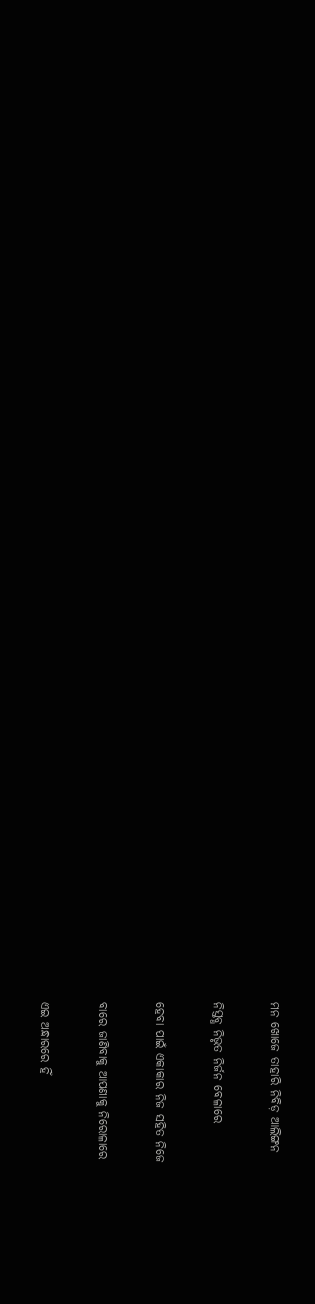ମନ ଖୋଜେ ତାହାରି ନିବିଡ଼ ଆଲିଙ୍ଗନ

ନିସ୍ତବ୍ଧ ନିଭୃତ ନିର୍ଜନ ବେଳାରେ

ହେବା ପାଇଁ ଏକାକାର ନିଜ ସହିତ ନିଜେ

ବାରେ ଜାଣିବାକୁ ଆପଣାକୁ ନିରୋଳାରେ

ଏଇ ଅନ୍ଧାରରେ ହିଁ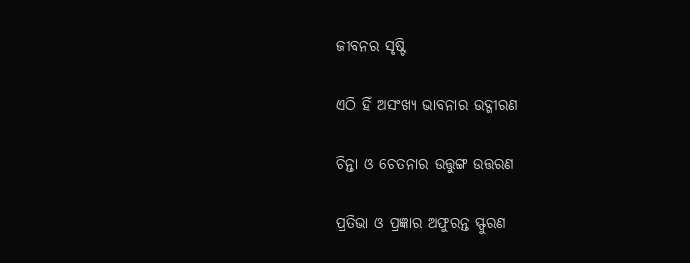ଜୀବନର ସୃଷ୍ଟି

ଏଠି ହିଁ ଅସଂଖ୍ୟ ଭାବନାର ଉଦ୍ଗୀରଣ

ଚିନ୍ତା ଓ ଚେତନାର ଉତ୍ତୁଙ୍ଗ ଉତ୍ତରଣ

ପ୍ରତିଭା ଓ ପ୍ରଜ୍ଞାର ଅଫୁରନ୍ତ ସ୍ଫୁରଣ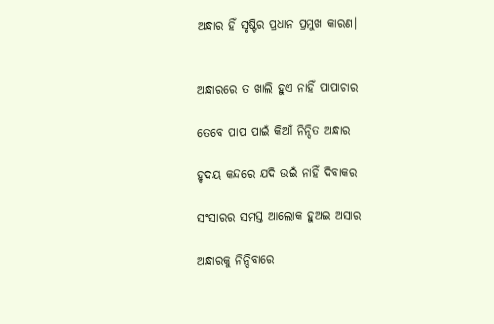ଅନ୍ଧାର ହିଁ ସୃଷ୍ଟିର ପ୍ରଧାନ ପ୍ରମୁଖ କାରଣ।


ଅନ୍ଧାରରେ ତ ଖାଲି ହୁଏ ନାହିଁ ପାପାଚାର

ତେବେ ପାପ ପାଇଁ କିଆଁ ନିନ୍ଦିତ ଅନ୍ଧାର

ହୃଦୟ କନ୍ଦରେ ଯଦି ଉଇଁ ନାହିଁ ଦିବାକର

ସଂସାରର ସମସ୍ତ ଆଲୋକ ହୁଅଇ ଅସାର

ଅନ୍ଧାରକୁ ନିନ୍ଦିବାରେ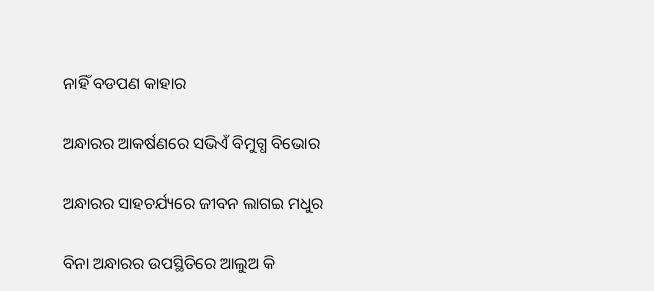ନାହିଁ ବଡପଣ କାହାର

ଅନ୍ଧାରର ଆକର୍ଷଣରେ ସଭିଏଁ ବିମୁଗ୍ଧ ବିଭୋର

ଅନ୍ଧାରର ସାହଚର୍ଯ୍ୟରେ ଜୀବନ ଲାଗଇ ମଧୁର

ବିନା ଅନ୍ଧାରର ଉପସ୍ଥିତିରେ ଆଲୁଅ କି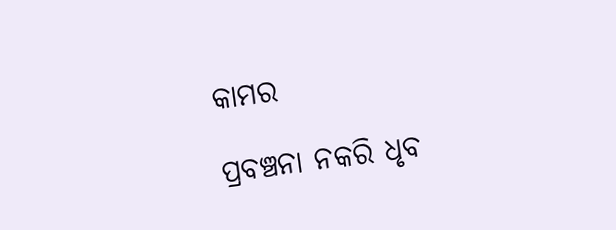କାମର

ପ୍ରବଞ୍ଚନା ନକରି ଧୃବ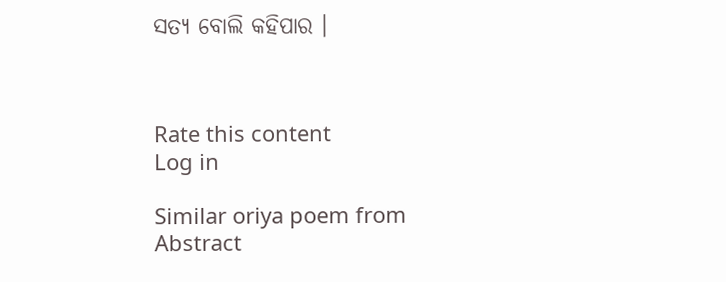ସତ୍ଯ ବୋଲି କହିପାର ।



Rate this content
Log in

Similar oriya poem from Abstract